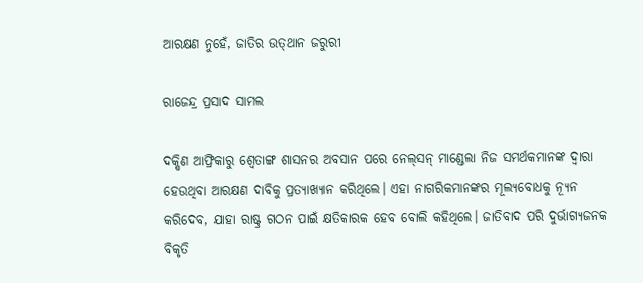ଆରକ୍ଷଣ ନୁହେଁ, ଜାତିର ଉତ୍‌ଥାନ ଜରୁରୀ

ରାଜେନ୍ଦ୍ର ପ୍ରସାଦ ସାମଲ

ଦକ୍ଷିଣ ଆଫ୍ରିକାରୁ ଶ୍ବେତାଙ୍ଗ ଶାସନର ଅବସାନ ପରେ ନେଲ୍‌ସନ୍‌ ମାଣ୍ଡେଲା ନିଜ ସମର୍ଥକମାନଙ୍କ ଦ୍ବାରା ହେଉଥିବା ଆରକ୍ଷଣ ଦାବିକୁ ପ୍ରତ୍ୟାଖ୍ୟାନ କରିଥିଲେ। ଏହା ନାଗରିକମାନଙ୍କର ମୂଲ୍ୟବୋଧକୁ ନ୍ୟୂନ କରିଦେବ, ଯାହା ରାଷ୍ଟ୍ର ଗଠନ ପାଇଁ କ୍ଷତିକାରକ ହେବ ବୋଲି କହିଥିଲେ। ଜାତିବାଦ ପରି ଦୁର୍ଭାଗ୍ୟଜନକ ବିକୃତି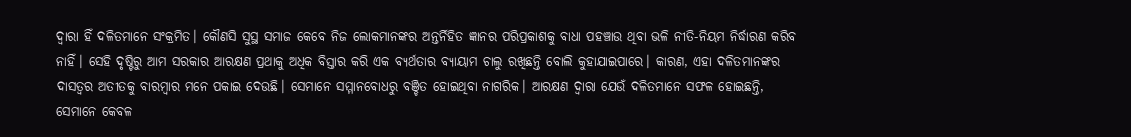ଦ୍ବାରା ହିଁ ଦଳିତମାନେ ସଂକ୍ରମିତ। କୌଣସି ସୁସ୍ଥ ସମାଜ କେବେ ନିଜ ଲୋକମାନଙ୍କର ଅନ୍ତର୍ନିହିତ ଜ୍ଞାନର ପରିପ୍ରକାଶକୁ ବାଧା ପହଞ୍ଚାଉ ଥିବା ଭଳି ନୀତି-ନିୟମ ନିର୍ଦ୍ଧାରଣ କରିବ ନାହିଁ। ସେହି ଦୃଷ୍ଟିରୁ ଆମ ସରକାର ଆରକ୍ଷଣ ପ୍ରଥାକୁ ଅଧିକ ବିସ୍ତାର କରି ଏକ ବ୍ୟର୍ଥତାର ବ୍ୟାୟାମ ଚାଲୁ ରଖିଛନ୍ତି ବୋଲି କୁହାଯାଇପାରେ। କାରଣ, ଏହା ଦଳିତମାନଙ୍କର ଦାସତ୍ବର ଅତୀତକୁ ବାରମ୍ବାର ମନେ ପକାଇ ଦେଉଛି। ସେମାନେ ସମ୍ମାନବୋଧରୁ ବଞ୍ଚିତ ହୋଇଥିବା ନାଗରିକ। ଆରକ୍ଷଣ ଦ୍ବାରା ଯେଉଁ ଦଳିତମାନେ ସଫଳ ହୋଇଛନ୍ତି, ସେମାନେ କେବଳ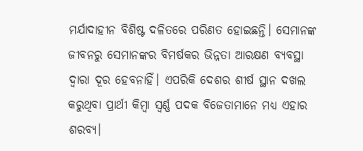ମର୍ଯାଦାହୀନ ବିଶିଷ୍ଟ ଦଳିତରେ ପରିଣତ ହୋଇଛନ୍ତି। ସେମାନଙ୍କ ଜୀବନରୁ ସେମାନଙ୍କର ବିମର୍ଷକର ଭିନ୍ନତା ଆରକ୍ଷଣ ବ୍ୟବସ୍ଥା ଦ୍ବାରା ଦୂର ହେବନାହିଁ। ଏପରିକି ଦେଶର ଶୀର୍ଷ ସ୍ଥାନ ଦଖଲ କରୁଥିବା ପ୍ରାର୍ଥୀ କିମ୍ବା ସ୍ବର୍ଣ୍ଣ ପଦକ ବିଜେତାମାନେ ମଧ୍ୟ ଏହାର ଶରବ୍ୟ।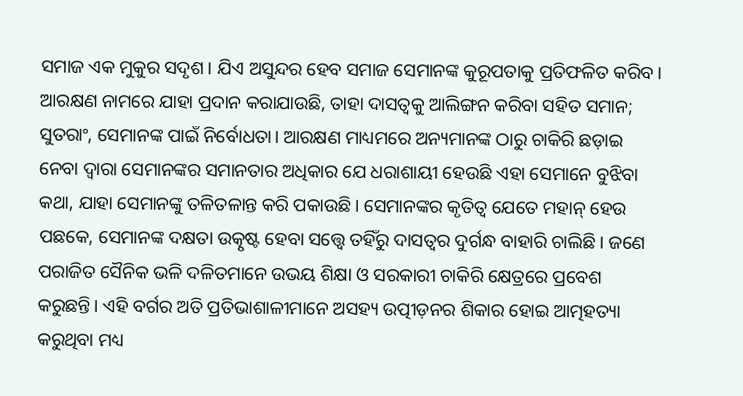ସମାଜ ଏକ ମୁକୁର ସଦୃଶ। ଯିଏ ଅସୁନ୍ଦର ହେବ ସମାଜ ସେମାନଙ୍କ କୁରୂପତାକୁ ପ୍ରତିଫଳିତ କରିବ। ଆରକ୍ଷଣ ନାମରେ ଯାହା ପ୍ରଦାନ କରାଯାଉଛି, ତାହା ଦାସତ୍ବକୁ ଆଲିଙ୍ଗନ କରିବା ସହିତ ସମାନ; ସୁତରାଂ, ସେମାନଙ୍କ ପାଇଁ ନିର୍ବୋଧତା। ଆରକ୍ଷଣ ମାଧ୍ୟମରେ ଅନ୍ୟମାନଙ୍କ ଠାରୁ ଚାକିରି ଛଡ଼ାଇ ନେବା ଦ୍ବାରା ସେମାନଙ୍କର ସମାନତାର ଅଧିକାର ଯେ ଧରାଶାୟୀ ହେଉଛି ଏହା ସେମାନେ ବୁଝିବା କଥା, ଯାହା ସେମାନଙ୍କୁ ତଳିତଳାନ୍ତ କରି ପକାଉଛି। ସେମାନଙ୍କର କୃତିତ୍ବ ଯେତେ ମହାନ୍‌ ହେଉ ପଛକେ, ସେମାନଙ୍କ ଦକ୍ଷତା ଉତ୍କୃଷ୍ଟ ହେବା ସତ୍ତ୍ବେ ତହିଁରୁ ଦାସତ୍ବର ଦୁର୍ଗନ୍ଧ ବାହାରି ଚାଲିଛି। ଜଣେ ପରାଜିତ ସୈନିକ ଭଳି ଦଳିତମାନେ ଉଭୟ ଶିକ୍ଷା ଓ ସରକାରୀ ଚାକିରି କ୍ଷେତ୍ରରେ ପ୍ରବେଶ କରୁଛନ୍ତି। ଏହି ବର୍ଗର ଅତି ପ୍ରତିଭାଶାଳୀମାନେ ଅସହ୍ୟ ଉତ୍ପୀଡ଼ନର ଶିକାର ହୋଇ ଆତ୍ମହତ୍ୟା କରୁଥିବା ମଧ୍ୟ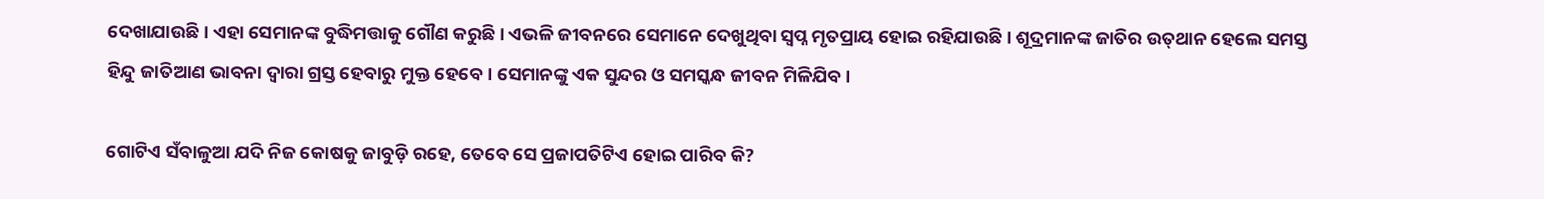ଦେଖା‌ଯାଉଛି। ଏହା ସେମାନଙ୍କ ବୁଦ୍ଧିମତ୍ତାକୁ ଗୌଣ କରୁଛି। ଏଭଳି ଜୀବନରେ ସେମାନେ ଦେଖୁଥିବା ସ୍ବପ୍ନ ମୃତପ୍ରାୟ ହୋଇ ରହିଯାଉଛି। ଶୂଦ୍ରମାନଙ୍କ ଜାତିର ଉତ୍‌ଥାନ ହେଲେ ସମସ୍ତ ହିନ୍ଦୁ ଜାତିଆଣ ଭାବନା ଦ୍ବାରା ଗ୍ରସ୍ତ ହେବାରୁ ମୁକ୍ତ ହେବେ। ସେମାନଙ୍କୁ ଏକ ସୁନ୍ଦର ଓ ସମସ୍କନ୍ଧ ଜୀବନ ମିଳିଯିବ।

ଗୋଟିଏ ସଁବାଳୁଆ ଯଦି ନିଜ କୋଷକୁ ଜାବୁଡ଼ି ରହେ, ତେବେ ସେ ପ୍ରଜାପତିଟିଏ ହୋଇ ପାରିବ କି?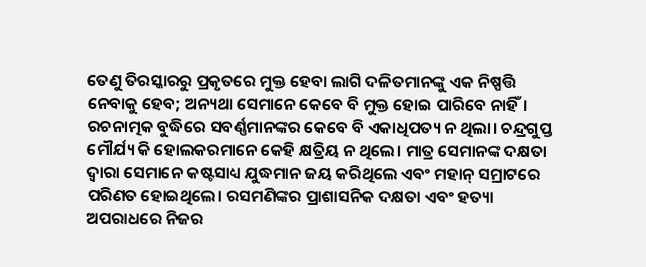ତେଣୁ ତିରସ୍କାରରୁ ପ୍ରକୃତରେ ମୁକ୍ତ ହେବା ଲାଗି ଦଳିତମାନଙ୍କୁ ଏକ ନିଷ୍ପତ୍ତି ନେବାକୁ ହେବ; ଅନ୍ୟଥା ସେମାନେ କେବେ ବି ମୁକ୍ତ ହୋଇ ପାରିବେ ନାହିଁ। ରଚନାତ୍ମକ ବୁଦ୍ଧିରେ ସବର୍ଣ୍ଣମାନଙ୍କର କେବେ ବି ଏକାଧିପତ୍ୟ ନ ଥିଲା। ଚନ୍ଦ୍ରଗୁପ୍ତ ମୌର୍ଯ୍ୟ କି ହୋଲକରମାନେ କେହି କ୍ଷତ୍ରିୟ ନ ଥିଲେ। ମାତ୍ର ସେମାନଙ୍କ ଦକ୍ଷତା ଦ୍ବାରା ସେମାନେ କଷ୍ଟସାଧ୍ୟ ଯୁଦ୍ଧମାନ ଜୟ କରିଥିଲେ ଏବଂ ମହାନ୍‌ ସମ୍ରାଟରେ ପରିଣତ ହୋଇଥିଲେ। ରସମଣିଙ୍କର ପ୍ରାଶାସନିକ ଦକ୍ଷତା ଏବଂ ହତ୍ୟା ଅପରାଧରେ ନିଜର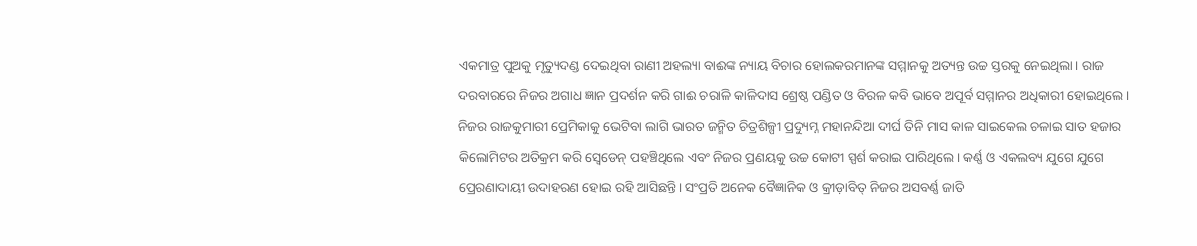ଏକମାତ୍ର ପୁଅକୁ ମୃତ୍ୟୁଦଣ୍ଡ ଦେଇଥିବା ରାଣୀ ଅହଲ୍ୟା ବାଈଙ୍କ ନ୍ୟାୟ ବିଚାର ହୋଲକରମାନଙ୍କ ସମ୍ମାନକୁ ଅତ୍ୟନ୍ତ ଉଚ୍ଚ ସ୍ତରକୁ ନେଇଥିଲା। ରାଜ ଦରବାରରେ ନିଜର ଅଗାଧ ଜ୍ଞାନ ପ୍ରଦର୍ଶନ କରି ଗାଈ ଚରାଳି କାଳିଦାସ ଶ୍ରେଷ୍ଠ ପଣ୍ଡିତ ଓ ବିରଳ କବି ଭାବେ ଅପୂର୍ବ ସମ୍ମାନର ଅଧିକାରୀ ହୋଇଥିଲେ। ନିଜର ରାଜକୁମାରୀ ପ୍ରେମିକାକୁ ଭେଟିବା ଲାଗି ଭାରତ ଜନ୍ମିତ ଚିତ୍ରଶିଳ୍ପୀ ପ୍ରଦ୍ୟୁମ୍ନ ମହାନନ୍ଦିଆ ଦୀର୍ଘ ତିନି ମାସ କାଳ ସାଇକେଲ ଚଳାଇ ସାତ ହଜାର କିଲୋମିଟର ଅତିକ୍ରମ କରି ସ୍ବେଡେନ୍‌ ପହଞ୍ଚିଥିଲେ ଏବଂ ନିଜର ପ୍ରଣୟକୁ ଉଚ୍ଚ କୋଟୀ ସ୍ପର୍ଶ କରାଇ ପାରିଥିଲେ। କର୍ଣ୍ଣ ଓ ଏକଲବ୍ୟ ଯୁଗେ ଯୁଗେ ପ୍ରେରଣାଦାୟୀ ଉଦାହରଣ ହୋଇ ରହି ଆସିଛନ୍ତି। ସଂପ୍ରତି ଅନେକ ବୈଜ୍ଞାନିକ ଓ କ୍ରୀଡ଼ାବିତ୍‌ ନିଜର ଅସବର୍ଣ୍ଣ ଜାତି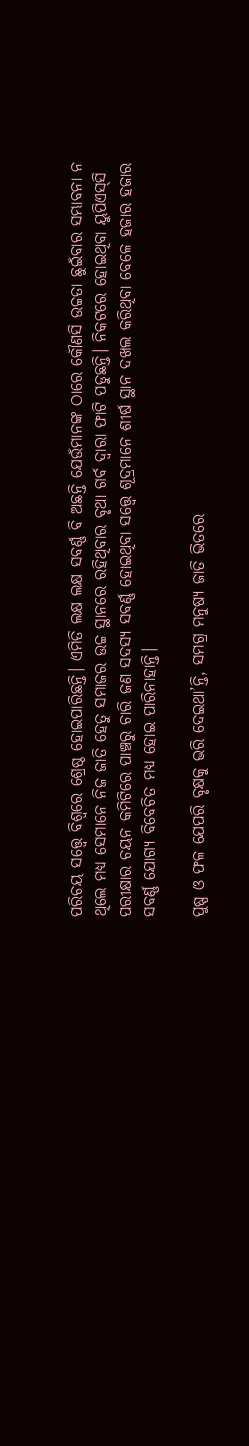ପରିଚୟ ସତ୍ତ୍ବେ ବିଶ୍ବରେ ଶ୍ରେଷ୍ଠ ହୋଇପାରିଛନ୍ତି। ଏମିତି ଲକ୍ଷ ଲକ୍ଷ ସବର୍ଣ୍ଣ ବି ଅଛନ୍ତି ଯେଉଁମାନଙ୍କ ଠାରେ କୌଣସି ଉଚ୍ଚତା ଛୁଇଁବାର ସମ୍ଭାବନା ନ ଥିଲେ ମଧ୍ୟ ସେମାନେ ନିଜ ଜାତି ହେତୁ ସମାଜର ଉଚ୍ଚ ସ୍ଥାନରେ ରହିଥିବାର ବୃଥା ଗର୍ବ ଦ୍ବାରା ଫାଟି ପଡୁଛନ୍ତି। ନିକଟରେ ହୋଇଥିବା ୟୁପିଏସ୍‌ସି ପରୀକ୍ଷାର ଚୟନ କମିଟିରେ ପାଞ୍ଚରୁ ଚାରି ଜଣ ସଦସ୍ୟ ସବର୍ଣ୍ଣ ହୋଇଥିବା ସତ୍ତ୍ବେ ଶୂଦ୍ରମାନେ ଶୀର୍ଷ ସ୍ଥାନ ଦଖଲ କରିଥିବା ବେଳେ ହଜାର ହଜାର ସବର୍ଣ୍ଣ ଯୋଗ୍ୟ ବିବେଚିତ ମଧ୍ୟ ହୋଇ ପାରିନାହାନ୍ତି।

ପୁଷ୍ପ ଓ ଫଳ ଯେପରି ବୃକ୍ଷକୁ ଭରି ଦେଇଥା’ନ୍ତି, ସମଗ୍ର ମନୁଷ୍ୟ ଜାତି ଭିତରେ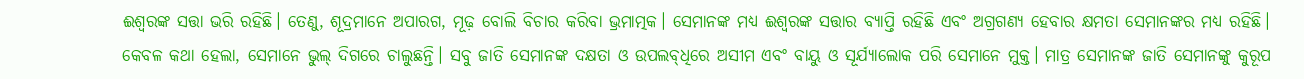ଈଶ୍ବରଙ୍କ ସତ୍ତା ଭରି ରହିଛି। ତେଣୁ, ଶୂଦ୍ରମାନେ ଅପାରଗ, ମୂଢ଼ ବୋଲି ବିଚାର କରିବା ଭ୍ରମାତ୍ମକ। ସେମାନଙ୍କ ମଧ୍ୟ ଈଶ୍ବରଙ୍କ ସତ୍ତାର ବ୍ୟାପ୍ତି ରହିଛି ଏବଂ ଅଗ୍ରଗଣ୍ୟ ହେବାର କ୍ଷମତା ସେମାନଙ୍କର ମଧ୍ୟ ରହିଛି। କେବଳ କଥା ହେଲା, ସେମାନେ ଭୁଲ୍‌ ଦିଗରେ ଚାଲୁଛନ୍ତି। ସବୁ ଜାତି ସେମାନଙ୍କ ଦକ୍ଷତା ଓ ଉପଲବ୍‌ଧିରେ ଅସୀମ ଏବଂ ବାୟୁ ଓ ସୂର୍ଯ୍ୟାଲୋକ ପରି ସେମାନେ ମୁକ୍ତ। ମାତ୍ର ସେମାନଙ୍କ ଜାତି ସେମାନଙ୍କୁ କୁରୂପ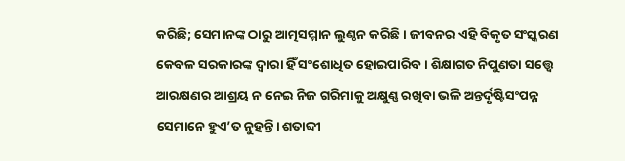କରିଛି; ସେମାନଙ୍କ ଠାରୁ ଆତ୍ମସମ୍ମାନ ଲୁଣ୍ଠନ କରିଛି। ଜୀବନର ଏହି ବିକୃତ ସଂସ୍କରଣ କେବଳ ସରକାରଙ୍କ ଦ୍ବାରା ହିଁ ସଂଶୋଧିତ ହୋଇପାରିବ। ଶିକ୍ଷାଗତ ନିପୁଣତା ସତ୍ତ୍ବେ ଆରକ୍ଷଣର ଆଶ୍ରୟ ନ ନେଇ ନିଜ ଗରିମାକୁ ଅକ୍ଷୁଣ୍ଣ ରଖିବା ଭଳି ଅନ୍ତର୍ଦୃଷ୍ଟିସଂପନ୍ନ ସେମାନେ ହୁଏ’ତ ନୁହନ୍ତି। ଶତାବ୍ଦୀ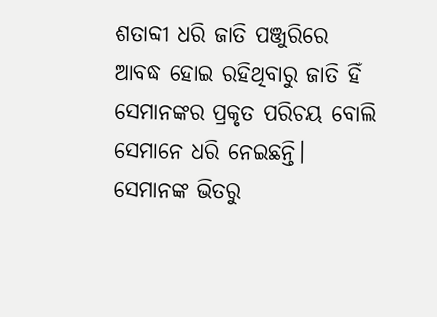ଶତାବ୍ଦୀ ଧରି ଜାତି ପଞ୍ଜୁରିରେ ଆବଦ୍ଧ ହୋଇ ରହିଥିବାରୁ ଜାତି ହିଁ ସେମାନଙ୍କର ପ୍ରକୃତ ପରିଚୟ ବୋଲି ସେମାନେ ଧରି ନେଇଛନ୍ତି। ସେମାନଙ୍କ ଭିତରୁ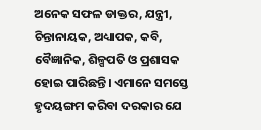ଅନେକ ସଫଳ ଡାକ୍ତର, ଯନ୍ତ୍ରୀ, ଚିନ୍ତାନାୟକ, ଅଧ୍ୟାପକ, କବି, ବୈଜ୍ଞାନିକ, ଶିଳ୍ପପତି ଓ ପ୍ରଶାସକ ହୋଇ ପାରିଛନ୍ତି। ଏମାନେ ସମସ୍ତେ ହୃଦୟଙ୍ଗମ କରିବା ଦରକାର ଯେ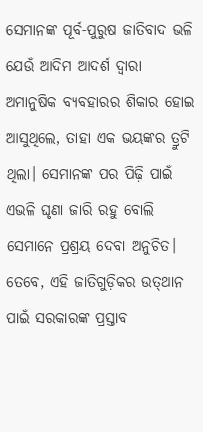ସେମାନଙ୍କ ପୂର୍ବ-ପୁରୁଷ ଜାତିବାଦ ଭଳି ଯେଉଁ ଆଦିମ ଆଦର୍ଶ ଦ୍ବାରା ଅମାନୁଷିକ ବ୍ୟବହାରର ଶିକାର ହୋଇ ଆସୁଥିଲେ, ତାହା ଏକ ଭୟଙ୍କର ତ୍ରୁଟି ଥିଲା। ସେମାନଙ୍କ ପର ପିଢ଼ି ପାଇଁ ଏଭଳି ଘୃଣା ଜାରି ରହୁ ବୋଲି ସେମାନେ ପ୍ରଶ୍ରୟ ଦେବା ଅନୁଚିତ। ତେବେ, ଏହି ଜାତିଗୁଡ଼ିକର ଉତ୍‌ଥାନ ପାଇଁ ସରକାରଙ୍କ ପ୍ରସ୍ତାବ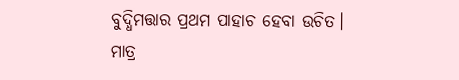ବୁଦ୍ଧିମତ୍ତାର ପ୍ରଥମ ପାହାଚ ହେବା ଉଚିତ। ମାତ୍ର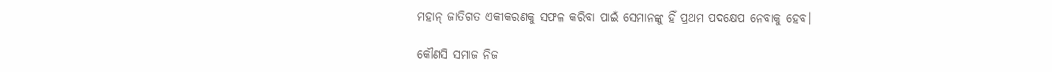ମହାନ୍‌ ଜାତିଗତ ଏକୀକରଣକୁ ସଫଳ କରିବା ପାଇଁ ସେମାନଙ୍କୁ ହିଁ ପ୍ରଥମ ପଦକ୍ଷେପ ନେବାକୁ ହେବ।

କୌଣସି ସମାଜ ନିଜ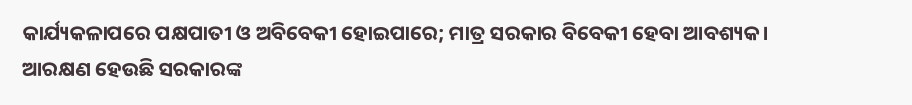କାର୍ଯ୍ୟକଳାପରେ ପକ୍ଷପାତୀ ଓ ଅବିବେକୀ ହୋଇପାରେ; ମାତ୍ର ସରକାର ବିବେକୀ ହେବା ଆବଶ୍ୟକ। ଆରକ୍ଷଣ ହେଉଛି ସରକାରଙ୍କ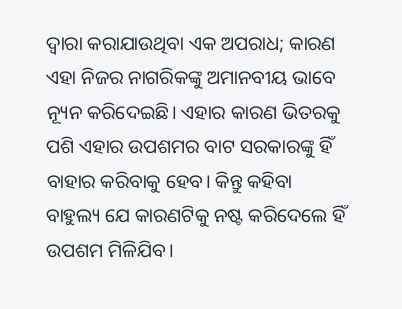ଦ୍ବାରା କରାଯାଉଥିବା ଏକ ଅପରାଧ; କାରଣ ଏହା ନିଜର ନାଗରିକଙ୍କୁ ଅମାନବୀୟ ଭାବେ ନ୍ୟୂନ କରିଦେଇଛି। ଏହାର କାରଣ ଭିତରକୁ ପଶି ଏହାର ଉପଶମର ବାଟ ସରକାରଙ୍କୁ ହିଁ ବାହାର କରିବାକୁ ହେବ। କିନ୍ତୁ କହିବା ବାହୁଲ୍ୟ ଯେ କାରଣଟିକୁ ନଷ୍ଟ କରିଦେଲେ ହିଁ ଉପଶମ ମିଳିଯିବ।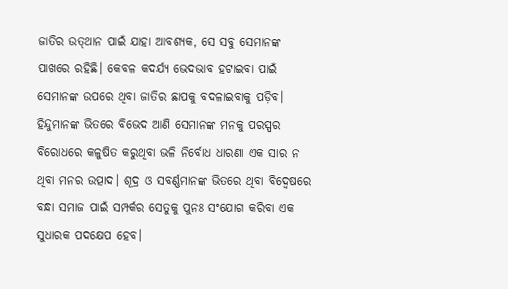ଜାତିର ଉତ୍‌ଥାନ ପାଇଁ ଯାହା ଆବଶ୍ୟକ, ସେ ସବୁ ସେମାନଙ୍କ ପାଖରେ ରହିଛି। କେବଳ କଦର୍ଯ୍ୟ ଭେଦଭାବ ହଟାଇବା ପାଇଁ ସେମାନଙ୍କ ଉପରେ ଥିବା ଜାତିର ଛାପକୁ ବଦଳାଇବାକୁ ପଡ଼ିବ। ହିନ୍ଦୁମାନଙ୍କ ଭିତରେ ବିଭେଦ ଆଣି ସେମାନଙ୍କ ମନକୁ ପରସ୍ପର ବିରୋଧରେ କଳୁଷିତ କରୁଥିବା ଭଳି ନିର୍ବୋଧ ଧାରଣା ଏକ ସାର ନ ଥିବା ମନର ଉତ୍ପାଦ। ଶୂଦ୍ର ଓ ସବର୍ଣ୍ଣମାନଙ୍କ ଭିତରେ ଥିବା ବିଦ୍ବେ‌ଷରେ ବନ୍ଧା ସମାଜ ପାଇଁ ସମ୍ପର୍କର ସେତୁକୁ ପୁନଃ ସଂଯୋଗ କରିବା ଏକ ସୁଧାରକ ପଦକ୍ଷେପ ହେବ।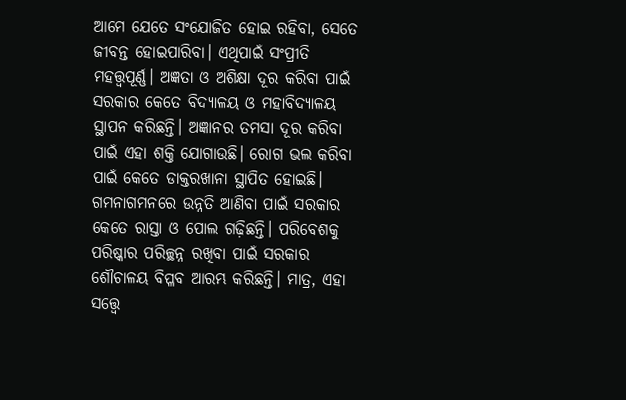ଆମେ ଯେତେ ସଂଯୋଜିତ ହୋଇ ରହିବା, ସେତେ ଜୀବନ୍ତ ହୋଇପାରିବା। ଏଥିପାଇଁ ସଂପ୍ରୀତି ମହତ୍ତ୍ବପୂର୍ଣ୍ଣ। ଅଜ୍ଞତା ଓ ଅଶିକ୍ଷା ଦୂର କରିବା ପାଇଁ ସରକାର କେତେ ବିଦ୍ୟାଳୟ ଓ ମହାବିଦ୍ୟାଳୟ ସ୍ଥାପନ କରିଛନ୍ତି। ଅଜ୍ଞାନର ତମସା ଦୂର କରିବା ପାଇଁ ଏହା ଶକ୍ତି ଯୋଗାଉଛି। ରୋଗ ଭଲ କରିବା ପାଇଁ କେତେ ଡାକ୍ତରଖାନା ସ୍ଥାପିତ ହୋଇଛି। ଗମନାଗମନରେ ଉନ୍ନତି ଆଣିବା ପାଇଁ ସରକାର କେତେ ରାସ୍ତା ଓ ପୋଲ ଗଢ଼ିଛନ୍ତି। ପରିବେଶକୁ ପରିଷ୍କାର ପରିଚ୍ଛନ୍ନ ରଖିବା ପାଇଁ ସରକାର ଶୌଚାଳୟ ବିପ୍ଳବ ଆରମ୍ଭ କରିଛନ୍ତି। ମାତ୍ର, ଏହା ସତ୍ତ୍ବେ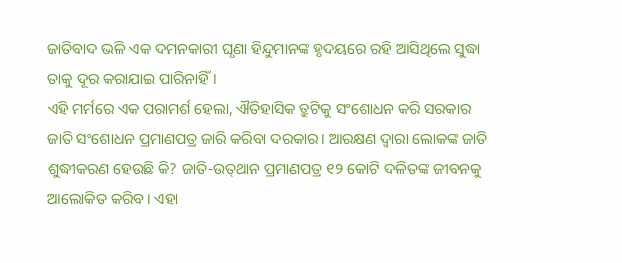ଜାତିବାଦ ଭଳି ଏକ ଦମନକାରୀ ଘୃଣା ହିନ୍ଦୁମାନଙ୍କ ହୃଦୟରେ ରହି ଆସିଥିଲେ ସୁଦ୍ଧା ତାକୁ ଦୂର କରାଯାଇ ପାରିନାହିଁ।
ଏହି ମର୍ମରେ ଏକ ପରାମର୍ଶ ହେଲା, ଐତିହାସିକ ତ୍ରୁଟିକୁ ସଂଶୋଧନ କରି ସରକାର ଜାତି ସଂଶୋଧନ ପ୍ରମାଣପତ୍ର ଜାରି କରିବା ଦରକାର। ଆରକ୍ଷଣ ଦ୍ବାରା ଲୋକଙ୍କ ଜାତି ଶୁଦ୍ଧୀକରଣ ହେଉଛି କି? ଜାତି-ଉତ୍‌ଥାନ ପ୍ରମାଣପତ୍ର ୧୨ କୋଟି ଦଳିତଙ୍କ ଜୀବନକୁ ଆଲୋକିତ କରିବ। ଏହା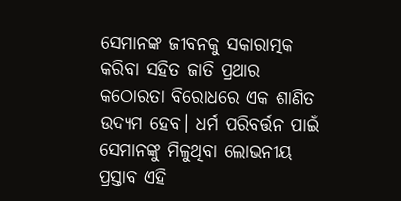ସେମାନଙ୍କ ଜୀବନକୁ ସକାରାତ୍ମକ କରିବା ସହିତ ଜାତି ପ୍ରଥାର କଠୋରତା ବିରୋଧରେ ଏକ ଶାଣିତ ଉଦ୍ୟମ ହେବ। ଧର୍ମ ପରିବର୍ତ୍ତନ ପାଇଁ ସେମାନଙ୍କୁ ମିଳୁଥିବା ଲୋଭନୀୟ ପ୍ରସ୍ତାବ ଏହି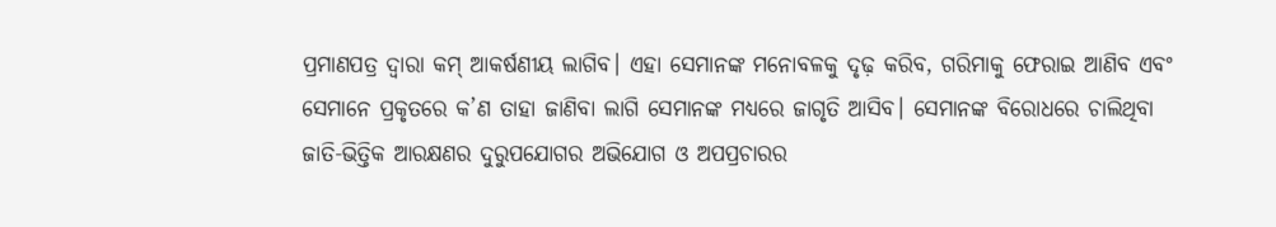ପ୍ରମାଣପତ୍ର ଦ୍ବାରା କମ୍‌ ଆକର୍ଷଣୀୟ ଲାଗିବ। ଏହା ସେମାନଙ୍କ ମନୋବଳକୁ ଦୃଢ଼ କରିବ, ଗରିମାକୁ ଫେରାଇ ଆଣିବ ଏବଂ ସେମାନେ ପ୍ରକୃତରେ କ’ଣ ତାହା ଜାଣିବା ଲାଗି ସେମାନଙ୍କ ମଧ୍ୟରେ ଜାଗୃତି ଆସିବ। ସେମାନଙ୍କ ବିରୋଧରେ ଚାଲିଥିବା ଜାତି-ଭିତ୍ତିକ ଆରକ୍ଷଣର ଦୁରୁପଯୋଗର ଅଭିଯୋଗ ଓ ଅପପ୍ରଚାରର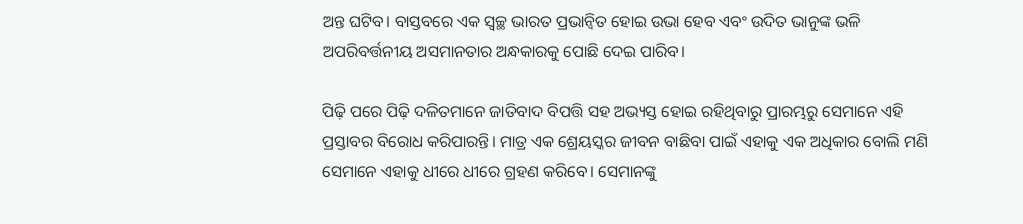ଅନ୍ତ ଘଟିବ। ବାସ୍ତବରେ ଏକ ସ୍ବଚ୍ଛ ଭାରତ ପ୍ରଭାନ୍ବିତ ହୋଇ ଉଭା ହେବ ଏବଂ ଉଦିତ ଭାନୁଙ୍କ ଭଳି ଅପରିବର୍ତ୍ତନୀୟ ଅସମାନତାର ଅନ୍ଧକାରକୁ ପୋଛି ଦେଇ ପାରିବ।

ପିଢ଼ି ପରେ ପିଢ଼ି ଦଳିତମାନେ ଜାତିବାଦ ବିପତ୍ତି ସହ ଅଭ୍ୟସ୍ତ ହୋଇ ରହିଥିବାରୁ ପ୍ରାରମ୍ଭରୁ ସେମାନେ ଏହି ପ୍ରସ୍ତାବର ବିରୋଧ କରିପାରନ୍ତି। ମାତ୍ର ଏକ ଶ୍ରେୟସ୍କର ଜୀବନ ବାଛିବା ପାଇଁ ଏହାକୁ ଏକ ଅଧିକାର ବୋଲି ମଣି ସେମାନେ ଏହାକୁ ଧୀରେ ଧୀରେ ଗ୍ରହଣ କରିବେ। ସେମାନଙ୍କୁ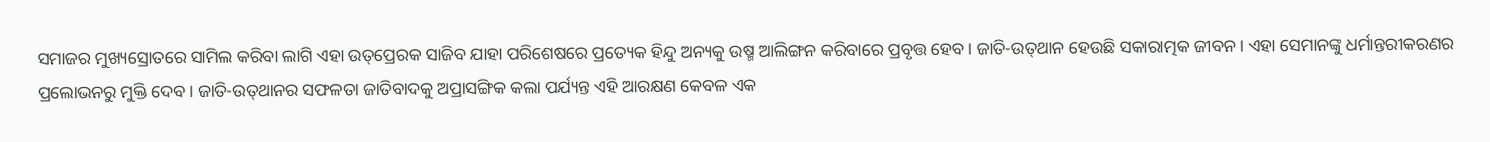ସମାଜର ମୁଖ୍ୟସ୍ରୋତରେ ସାମିଲ କରିବା ଲାଗି ଏହା ଉତ୍‌ପ୍ରେରକ ସାଜିବ ଯାହା ପରିଶେଷରେ ପ୍ରତ୍ୟେକ ହିନ୍ଦୁ ଅନ୍ୟକୁ ଉଷ୍ମ ଆଲିଙ୍ଗନ କରିବାରେ ପ୍ରବୃତ୍ତ ହେବ। ଜାତି-ଉତ୍‌ଥାନ ହେଉଛି ସକାରାତ୍ମକ ଜୀବନ। ଏହା ସେମାନଙ୍କୁ ଧର୍ମାନ୍ତରୀକରଣର ପ୍ରଲୋଭନରୁ ମୁକ୍ତି ଦେବ। ଜାତି-ଉତ୍‌ଥାନର ସଫଳତା ଜାତିବାଦକୁ ଅପ୍ରାସଙ୍ଗିକ କଲା ପର୍ଯ୍ୟନ୍ତ ଏହି ଆରକ୍ଷଣ କେବଳ ଏକ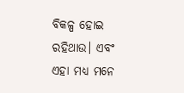ବିକଳ୍ପ ହୋଇ ରହିଥାଉ। ଏବଂ ଏହା ମଧ୍ୟ ମନେ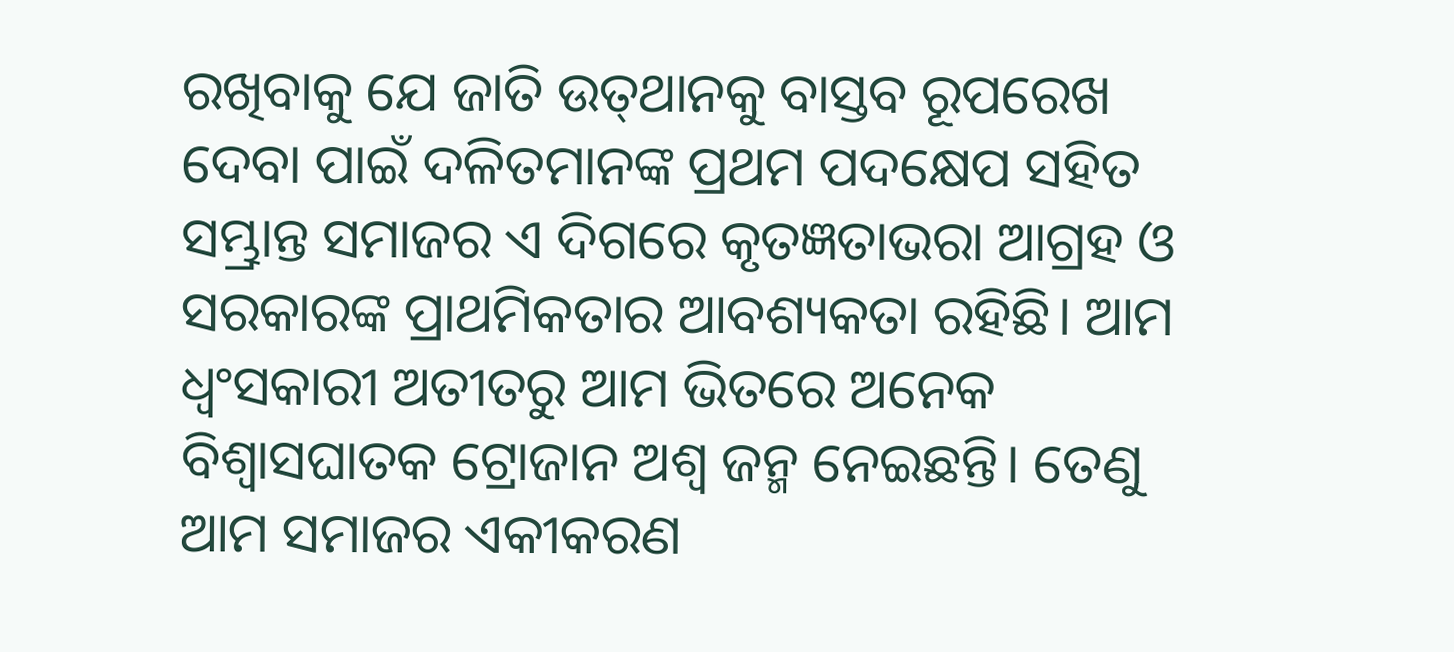ରଖିବାକୁ ଯେ ଜାତି ଉତ୍‌ଥାନକୁ ବାସ୍ତବ ରୂପରେଖ ଦେବା ପାଇଁ ଦଳିତମାନଙ୍କ ପ୍ରଥମ ପଦକ୍ଷେପ ସହିତ ସମ୍ଭ୍ରାନ୍ତ ସମାଜର ଏ ଦିଗରେ କୃତଜ୍ଞତାଭରା ଆଗ୍ରହ ଓ ସରକାରଙ୍କ ପ୍ରାଥମିକତାର ଆବଶ୍ୟକତା ରହିଛି। ଆମ ଧ୍ବଂସକାରୀ ଅତୀତରୁ ଆମ ଭିତରେ ଅନେକ ବିଶ୍ବାସଘାତକ ଟ୍ରୋଜାନ ଅଶ୍ବ ଜନ୍ମ ନେଇଛନ୍ତି। ତେଣୁ ଆମ ସମାଜର ଏକୀକରଣ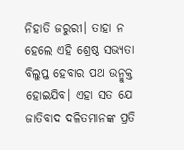ନିହାତି ଜରୁରୀ। ତାହା ନ ହେଲେ ଏହି ଶ୍ରେଷ୍ଠ ସଭ୍ୟତା ବିଲୁପ୍ତ ହେବାର ପଥ ଉନ୍ମୁକ୍ତ ହୋଇଯିବ। ଏହା ସତ ଯେ ଜାତିବାଦ ଦଳିତମାନଙ୍କ ପ୍ରତି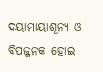ଦୟାମାୟାଶୂନ୍ୟ ଓ ବିପଜ୍ଜନକ ହୋଇ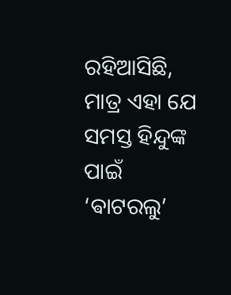ରହିଆସିଛି, ମାତ୍ର ଏହା ଯେ ସମସ୍ତ ହିନ୍ଦୁଙ୍କ ପାଇଁ ‘ଵାଟରଲୁ’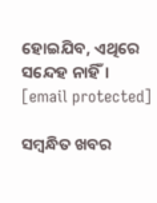ହୋଇଯିବ, ଏଥିରେ ସନ୍ଦେହ ନାହିଁ।
[email protected]

ସମ୍ବନ୍ଧିତ ଖବର